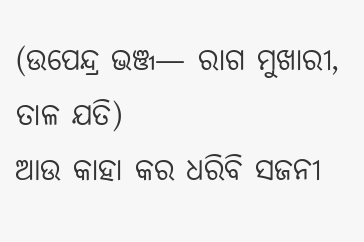(ଉପେନ୍ଦ୍ର ଭଞ୍ଜ— ରାଗ ମୁଖାରୀ, ତାଳ ଯତି)
ଆଉ କାହା କର ଧରିବି ସଜନୀ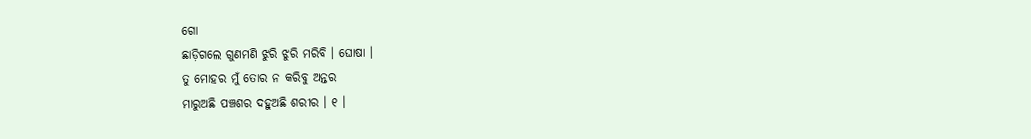ଗୋ
ଛାଡ଼ିଗଲେ ଗୁଣମଣି ଝୁରି ଝୁରି ମରିବି । ଘୋଷା ।
ତୁ ମୋହର ମୁଁ ତୋର ନ କରିବୁ ଅନ୍ତର
ମାରୁଅଛି ପଞ୍ଚଶର ଦହୁଅଛି ଶରୀର । ୧ ।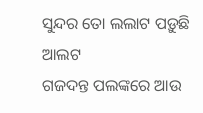ସୁନ୍ଦର ତୋ ଲଲାଟ ପଡ଼ୁଛି ଆଲଟ
ଗଜଦନ୍ତ ପଲଙ୍କରେ ଆଉ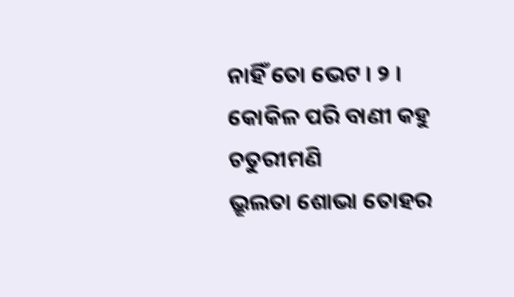ନାହିଁ ତୋ ଭେଟ । ୨ ।
କୋକିଳ ପରି ବାଣୀ କହୁ ଚତୁରୀମଣି
ଭ୍ରୂଲତା ଶୋଭା ତୋହର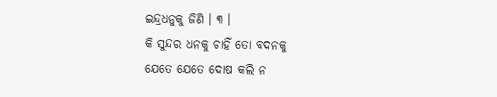ଇନ୍ଦ୍ରଧନୁକୁ ଜିଣି । ୩ ।
କି ସୁନ୍ଦର ଧନକୁ ଚାହିଁ ତୋ ବଦନକୁ
ଯେତେ ଯେତେ ଦୋଷ କଲି ନ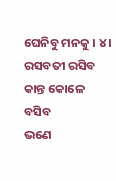ଘେନିବୁ ମନକୁ । ୪ ।
ରସବତୀ ରସିବ କାନ୍ତ କୋଳେ ବସିବ
ଭଣେ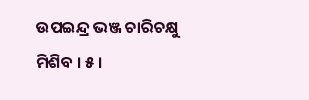ଉପଇନ୍ଦ୍ର ଭଞ୍ଜ ଚାରିଚକ୍ଷୁ ମିଶିବ । ୫ ।